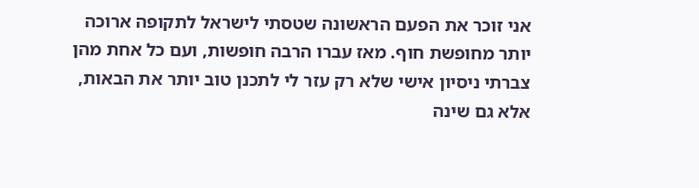אני זוכר את הפעם הראשונה שטסתי לישראל לתקופה ארוכה יותר מחופשת חוף. מאז עברו הרבה חופשות, ועם כל אחת מהן צברתי ניסיון אישי שלא רק עזר לי לתכנן טוב יותר את הבאות, אלא גם שינה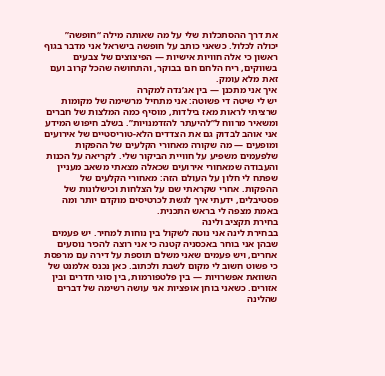את דרך ההסתכלות שלי על מה שאותה מילה “חופשה” יכולה לכלול. כשאני כותב על חופשה בישראל אני מדבר בגוף ראשון כי אלה חוויות אישיות — הפיצוצים של צבעים בשווקים, ריח הלחם חם בבוקר, והתחושה שהכל קרוב ועם זאת מלא עומק.
איך אני מתכנן — בין אג’נדה למקרה
יש לי שיטה די פשוטה: אני מתחיל מרשימה של מקומות שרציתי לראות מאז בילדות, מוסיף כמה המלצות של חברים ומשאיר מרווח ל”להיעתר להזדמנויות”. בשלב חיפוש המידע אני אוהב לבדוק גם את הצדדים הלא-טוריסטיים של אירועים ומופעים — מה שקורה מאחורי הקלעים של ההפקות שלפעמים משפיע על חוויית הביקור שלי. לקריאה על הכנות והעבודה שמאחורי אירועים שכאלה מצאתי משאב מעניין שפתח לי חלון על העולם הזה: מאחורי הקלעים של ההפקות. אחרי שקראתי שם על הצלחות וכישלונות של פסטיבלים, ידעתי איך לגשת לכרטיסים מוקדם יותר ומה באמת מצפה לי בראש התכנית.
בחירת תקציב ולינה
בבחירת לינה אני נוטה לשקול בין נוחות למחיר. יש פעמים שבהן אני בוחר באכסניה קטנה כי אני רוצה להכיר נוסעים אחרים, ויש פעמים שאני משלם תוספת על דירה עם מרפסת כי פשוט חשוב לי מקום לשבת ולכתוב. כאן נכנס אלמנט של השוואת אפשרויות — בין פלטפורמות, בין סוגי חדרים ובין אזורים. כשאני בוחן אופציות אני עושה רשימה של דברים שהלינה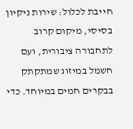חייבת לכלול: שירות ניקיון בסיסי, מיקום קרוב לתחבורה ציבורית, ועם חשמל במיזוג שמתקתק בבקרים חמים במיוחד. כדי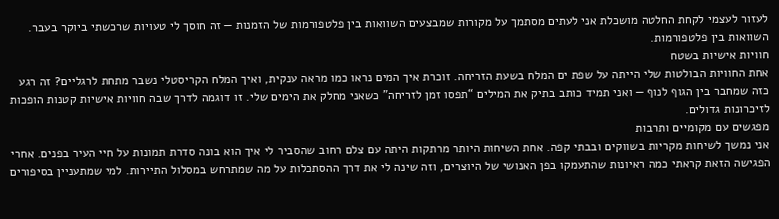לעזור לעצמי לקחת החלטה מושכלת אני לעתים מסתמך על מקורות שמבצעים השוואות בין פלטפורמות של הזמנות — זה חוסך לי טעויות שרכשתי ביוקר בעבר. השוואות בין פלטפורמות.
חוויות אישיות בשטח
אחת החוויות הבולטות שלי הייתה על שפת ים המלח בשעת הזריחה. זוכרת איך המים נראו כמו מראה ענקית, ואיך המלח הקריסטלי נשבר מתחת לרגליים? זה רגע כזה שמחבר בין הגוף לנוף — ואני תמיד כותב בתיק את המילים “תפסו זמן לזריחה” כשאני מחלק את הימים שלי. זו דוגמה לדרך שבה חוויות אישיות קטנות הופכות לזיכרונות גדולים.
מפגשים עם מקומיים ותרבות
אני נמשך לשיחות מקריות בשווקים ובבתי קפה. אחת השיחות היותר מרתקות היתה עם צלם רחוב שהסביר לי איך הוא בונה סדרת תמונות על חיי העיר בפנים. אחרי הפגישה הזאת קראתי כמה ראיונות שהתעמקו בפן האנושי של היוצרים, וזה שינה לי את דרך ההסתכלות על מה שמתרחש במסלול התיירות. למי שמתעניין בסיפורים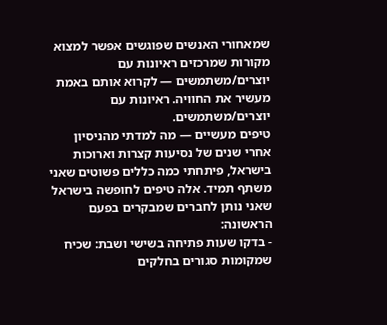שמאחורי האנשים שפוגשים אפשר למצוא מקורות שמרכזים ראיונות עם יוצרים/משתמשים — לקרוא אותם באמת מעשיר את החוויה. ראיונות עם יוצרים/משתמשים.
טיפים מעשיים — מה למדתי מהניסיון
אחרי שנים של נסיעות קצרות וארוכות בישראל, פיתחתי כמה כללים פשוטים שאני משתף תמיד. אלה טיפים לחופשה בישראל שאני נותן לחברים שמבקרים בפעם הראשונה:
- בדקו שעות פתיחה בשישי ושבת: שכיח שמקומות סגורים בחלקים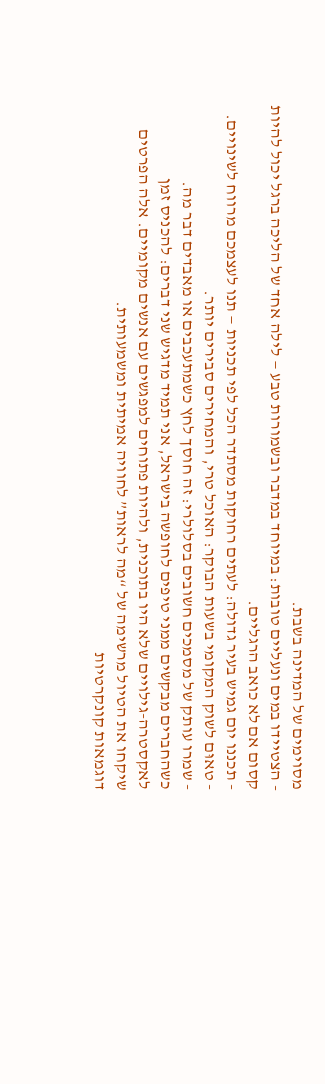מסוימים של המדינה בשבת.
- הצטיידו במים ונעליים טובות: במיוחד במדבר ובשמורות טבע — לילה אחד של הליכה ברגל יכול להיות קסום אם לא כואב הרגליים.
- תכננו יום גמיש בעיר גדולה: לעתים רחוקות מסתדר הכל לפי תכניות — תנו לעצמכם מרווח לשינויים.
- טאוּם לשוק המקומי בשעות הבוקר: האוכל טרי, והמחירים סבירים יותר.
- שמרו עותק של מסמכים חשובים בסלולרי: זה חוסך לחץ כשמתעכבים או מאבדים דבר מה.
כשהחברים מבקשים ממני טיפים לחופשה בישראל, אני תמיד מדגיש שני דברים: להכניס זמן לאקסטרה-גילויים שלא היו בתוכנית, ולהיות פתוחים למפגשים עם אנשים מקומיים. אלה הפרטים שיקחו את הטיול מרשימה של “מה לראות” לחוויה אמיתית ומשמעותית.
דוגמאות קונקרטיות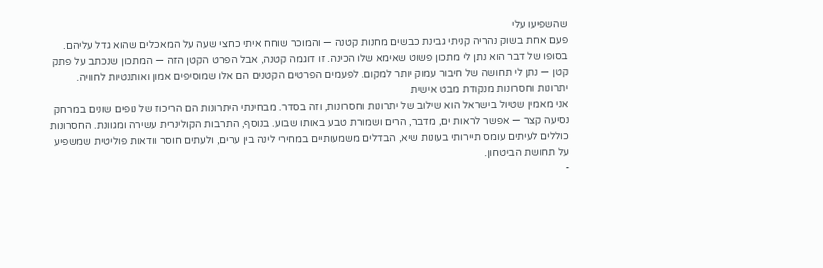שהשפיעו עלי
פעם אחת בשוק נהריה קניתי גבינת כבשים מחנות קטנה — והמוכר שוחח איתי כחצי שעה על המאכלים שהוא גדל עליהם. בסופו של דבר הוא נתן לי מתכון פשוט שאימא שלו הכינה. זו דוגמה קטנה, אבל הפרט הקטן הזה — המתכון שנכתב על פתק קטן — נתן לי תחושה של חיבור עמוק יותר למקום. לפעמים הפרטים הקטנים הם אלו שמוסיפים אמון ואותנטיות לחוויה.
יתרונות וחסרונות מנקודת מבט אישית
אני מאמין שטיול בישראל הוא שילוב של יתרונות וחסרונות, וזה בסדר. מבחינתי היתרונות הם הריכוז של נופים שונים במרחק נסיעה קצר — אפשר לראות ים, מדבר, הרים ושמורת טבע באותו שבוע. בנוסף, התרבות הקולינרית עשירה ומגוונת. החסרונות כוללים לעיתים עומס תיירותי בעונות שיא, הבדלים משמעותיים במחירי לינה בין ערים, ולעתים חוסר וודאות פוליטית שמשפיע על תחושת הביטחון.
-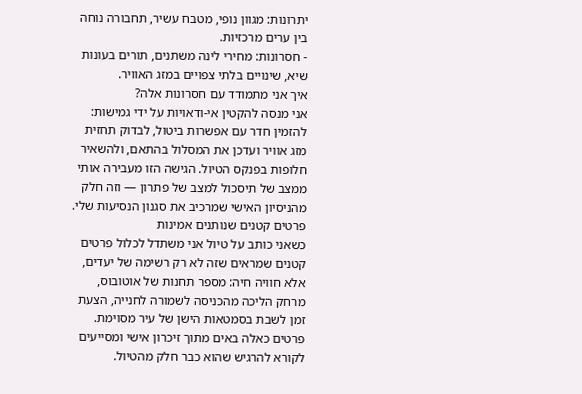יתרונות: מגוון נופי, מטבח עשיר, תחבורה נוחה בין ערים מרכזיות.
- חסרונות: מחירי לינה משתנים, תורים בעונות שיא, שינויים בלתי צפויים במזג האוויר.
איך אני מתמודד עם חסרונות אלה?
אני מנסה להקטין אי-ודאויות על ידי גמישות: להזמין חדר עם אפשרות ביטול, לבדוק תחזית מזג אוויר ועדכן את המסלול בהתאם, ולהשאיר חלופות בפנקס הטיול. הגישה הזו מעבירה אותי ממצב של תיסכול למצב של פתרון — וזה חלק מהניסיון האישי שמרכיב את סגנון הנסיעות שלי.
פרטים קטנים שנותנים אמינות
כשאני כותב על טיול אני משתדל לכלול פרטים קטנים שמראים שזה לא רק רשימה של יעדים, אלא חוויה חיה: מספר תחנות של אוטובוס, מרחק הליכה מהכניסה לשמורה לחנייה, הצעת זמן לשבת בסמטאות הישן של עיר מסוימת. פרטים כאלה באים מתוך זיכרון אישי ומסייעים לקורא להרגיש שהוא כבר חלק מהטיול.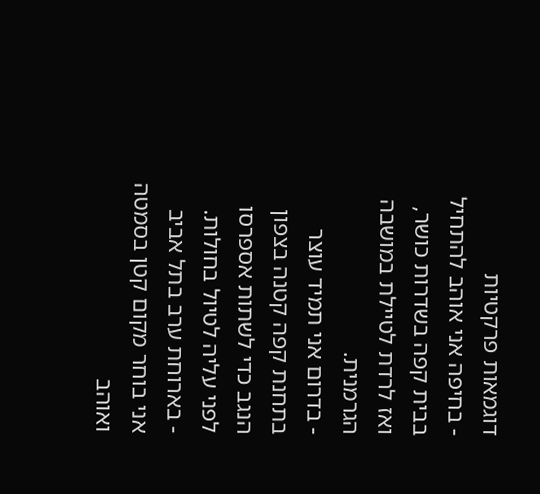דוגמאות פרקטיות
- בחיפה אני אוהב להתחיל בבית קפה בשדרות כושר, ואז לרדת לטיילת במושבה הגרמנית.
- בדרום אני תמיד עוצר בתחנת קפה קטנה בצפון הנגב כדי לשתות אספרסו לפני עליה לטיול בחולות.
- בארוחת ערב בתל אביב אני בוחר מקום קטן בסמטה ואוהב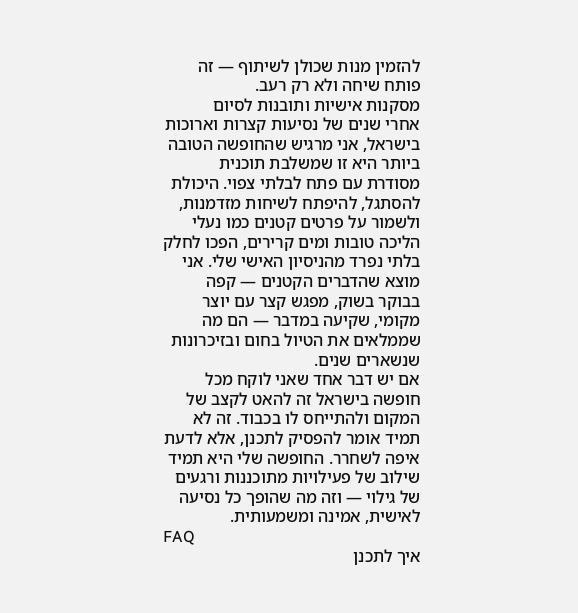להזמין מנות שכולן לשיתוף — זה פותח שיחה ולא רק רעב.
מסקנות אישיות ותובנות לסיום
אחרי שנים של נסיעות קצרות וארוכות בישראל, אני מרגיש שהחופשה הטובה ביותר היא זו שמשלבת תוכנית מסודרת עם פתח לבלתי צפוי. היכולת להסתגל, להיפתח לשיחות מזדמנות, ולשמור על פרטים קטנים כמו נעלי הליכה טובות ומים קרירים, הפכו לחלק בלתי נפרד מהניסיון האישי שלי. אני מוצא שהדברים הקטנים — קפה בבוקר בשוק, מפגש קצר עם יוצר מקומי, שקיעה במדבר — הם מה שממלאים את הטיול בחום ובזיכרונות שנשארים שנים.
אם יש דבר אחד שאני לוקח מכל חופשה בישראל זה להאט לקצב של המקום ולהתייחס לו בכבוד. זה לא תמיד אומר להפסיק לתכנן, אלא לדעת איפה לשחרר. החופשה שלי היא תמיד שילוב של פעילויות מתוכננות ורגעים של גילוי — וזה מה שהופך כל נסיעה לאישית, אמינה ומשמעותית.
FAQ
איך לתכנן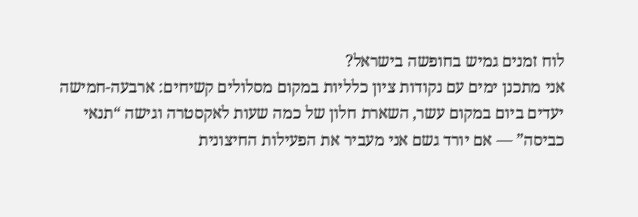לוח זמנים גמיש בחופשה בישראל?
אני מתכנן ימים עם נקודות ציון כלליות במקום מסלולים קשיחים: ארבעה-חמישה יעדים ביום במקום עשר, השארת חלון של כמה שעות לאקסטרה וגישה “תנאי כביסה” — אם יורד גשם אני מעביר את הפעילות החיצונית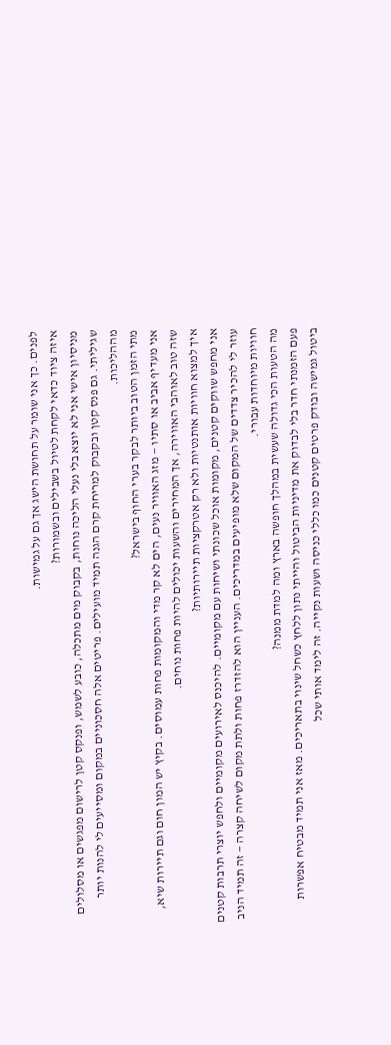לפנים. כך אני שומר על תחושת הישג אך גם על גמישות.
איזה ציוד כדאי לקחת לטיול בשבילים ובשמורות?
מניסיון אישי אני לא יוצא בלי נעלי הליכה נוחות, בקבוק מים מתכלה, כובע לשמש, ופנקס קטן לרישום מפגשים או מסלולים שגיליתי. גם פנס קטן ובקבוק למריחת קרם הגנה תמיד מועילים. פריטים אלה חסכוניים במקום ומסייעים לי להנות יותר מההליכות.
מתי הזמן הטוב ביותר לבקר בערי החוף בישראל?
אני מעדיף אביב או סתיו — מזג האוויר נעים, הים לא קר מדי והמקומות פחות עמוסים. בקיץ יש המון חום וגם תיירות שיא, שזה טוב לאוהבי האווירה, אך המחירים והשעות יכולים להיות פחות נוחים.
איך למצוא חוויות אותנטיות ולא רק אטרקציות תיירותיות?
אני מחפש שווקים קטנים, מקומות אוכל שכונתי ושיחות עם מקומיים. להיכנס לאירועים מקומיים ולחפש יוצרי תרבות קטנים עוזר לי להכיר צדדים של המקום שלא מופיעים במדריכים. העניין הוא להזדרז פחות ולתת מקום לשיחה קצרה — זה תמיד הניב חוויות מיוחדות עבורי.
מה הטעות הכי גדולה שעשית במהלך חופשה בארץ ומה למדת ממנה?
פעם הזמנתי חדר בלי לבדוק את מדיניות הביטול והייתי נתון ללחץ כשחל שינוי בתאריכים. מאז אני תמיד מבטיח אפשרות ביטול גמישה ובודק פרטים קטנים כמו כללי כניסה ושעות נקייה. זה לימד אותי שכל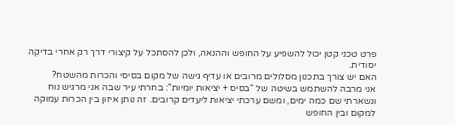פרט טכני קטן יכול להשפיע על החופש וההנאה, ולכן להסתכל על קיצורי דרך רק אחרי בדיקה יסודית.
האם יש צורך בתכנון מסלולים מרובים או עדיף גישה של מקום בסיסי והכרות מהשטח?
אני מרבה להשתמש בשיטה של “בסיס + יציאות יומיות”: בחרתי עיר שבה אני מרגיש נוח ונשארתי שם כמה ימים, ומשם ערכתי יציאות ליעדים קרובים. זה נותן איזון בין הכרות עמוקה למקום ובין החופש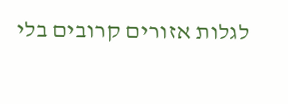לגלות אזורים קרובים בלי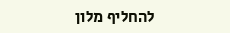להחליף מלון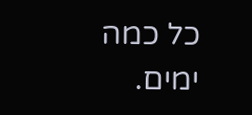כל כמה ימים.